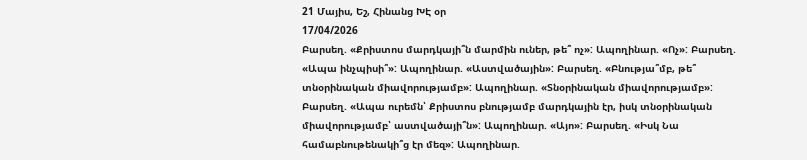21 Մայիս, Եշ, Հինանց ԽԷ օր
17/04/2026
Բարսեղ. «Քրիստոս մարդկայի՞ն մարմին ուներ, թե՞ ոչ»: Ապողինար. «Ոչ»: Բարսեղ. «Ապա ինչպիսի՞»: Ապողինար. «Աստվածային»: Բարսեղ. «Բնությա՞մբ, թե՞ տնօրինական միավորությամբ»: Ապողինար. «Տնօրինական միավորությամբ»: Բարսեղ. «Ապա ուրեմն՝ Քրիստոս բնությամբ մարդկային էր, իսկ տնօրինական միավորությամբ՝ աստվածայի՞ն»: Ապողինար. «Այո»: Բարսեղ. «Իսկ Նա համաբնութենակի՞ց էր մեզ»: Ապողինար.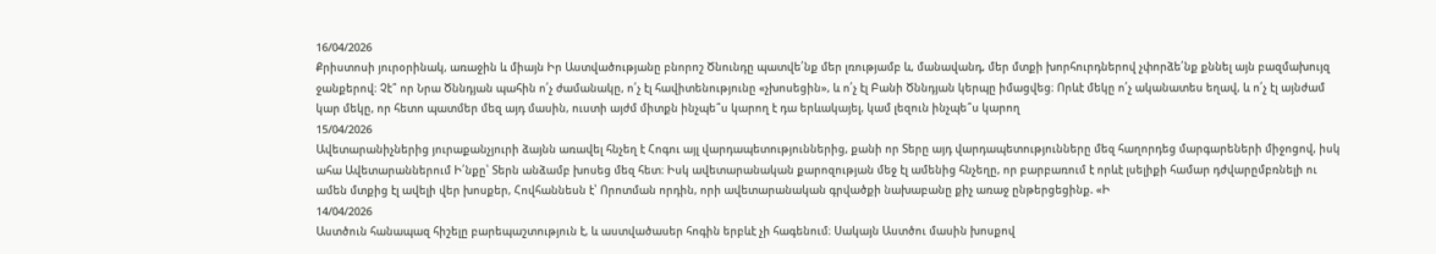16/04/2026
Քրիստոսի յուրօրինակ, առաջին և միայն Իր Աստվածությանը բնորոշ Ծնունդը պատվե՛նք մեր լռությամբ և, մանավանդ, մեր մտքի խորհուրդներով չփորձե՛նք քննել այն բազմախույզ ջանքերով։ Չէ՞ որ Նրա Ծննդյան պահին ո՛չ ժամանակը, ո՛չ էլ հավիտենությունը «չխոսեցին», և ո՛չ էլ Բանի Ծննդյան կերպը իմացվեց։ Որևէ մեկը ո՛չ ականատես եղավ, և ո՛չ էլ այնժամ կար մեկը, որ հետո պատմեր մեզ այդ մասին, ուստի այժմ միտքն ինչպե՞ս կարող է դա երևակայել, կամ լեզուն ինչպե՞ս կարող
15/04/2026
Ավետարանիչներից յուրաքանչյուրի ձայնն առավել հնչեղ է Հոգու այլ վարդապետություններից, քանի որ Տերը այդ վարդապետությունները մեզ հաղորդեց մարգարեների միջոցով, իսկ ահա Ավետարաններում Ի՛նքը՝ Տերն անձամբ խոսեց մեզ հետ։ Իսկ ավետարանական քարոզության մեջ էլ ամենից հնչեղը, որ բարբառում է որևէ լսելիքի համար դժվարըմբռնելի ու ամեն մտքից էլ ավելի վեր խոսքեր, Հովհաննեսն է՝ Որոտման որդին, որի ավետարանական գրվածքի նախաբանը քիչ առաջ ընթերցեցինք. «Ի
14/04/2026
Աստծուն հանապազ հիշելը բարեպաշտություն է, և աստվածասեր հոգին երբևէ չի հագենում։ Սակայն Աստծու մասին խոսքով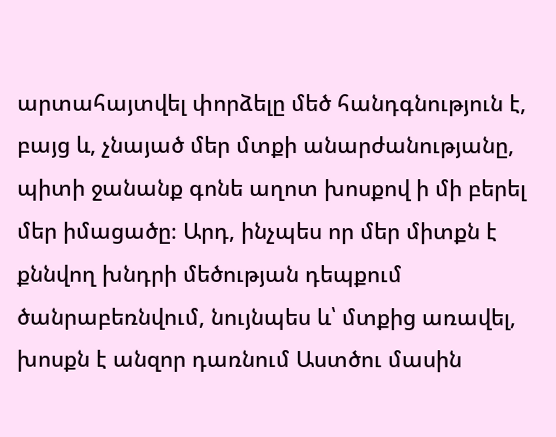արտահայտվել փորձելը մեծ հանդգնություն է, բայց և, չնայած մեր մտքի անարժանությանը, պիտի ջանանք գոնե աղոտ խոսքով ի մի բերել մեր իմացածը։ Արդ, ինչպես որ մեր միտքն է քննվող խնդրի մեծության դեպքում ծանրաբեռնվում, նույնպես և՝ մտքից առավել, խոսքն է անզոր դառնում Աստծու մասին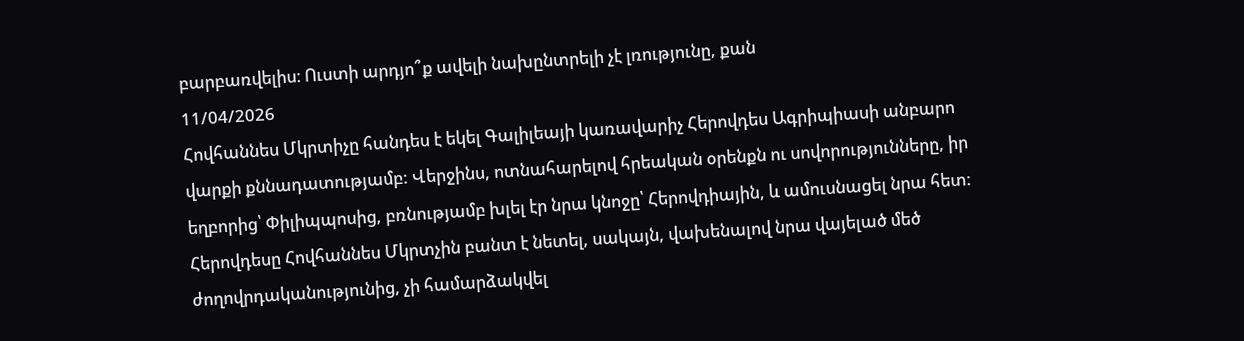բարբառվելիս։ Ուստի արդյո՞ք ավելի նախընտրելի չէ լռությունը, քան
11/04/2026
Հովհաննես Մկրտիչը հանդես է եկել Գալիլեայի կառավարիչ Հերովդես Ագրիպիասի անբարո վարքի քննադատությամբ: Վերջինս, ոտնահարելով հրեական օրենքն ու սովորությունները, իր եղբորից՝ Փիլիպպոսից, բռնությամբ խլել էր նրա կնոջը՝ Հերովդիային, և ամուսնացել նրա հետ: Հերովդեսը Հովհաննես Մկրտչին բանտ է նետել, սակայն, վախենալով նրա վայելած մեծ ժողովրդականությունից, չի համարձակվել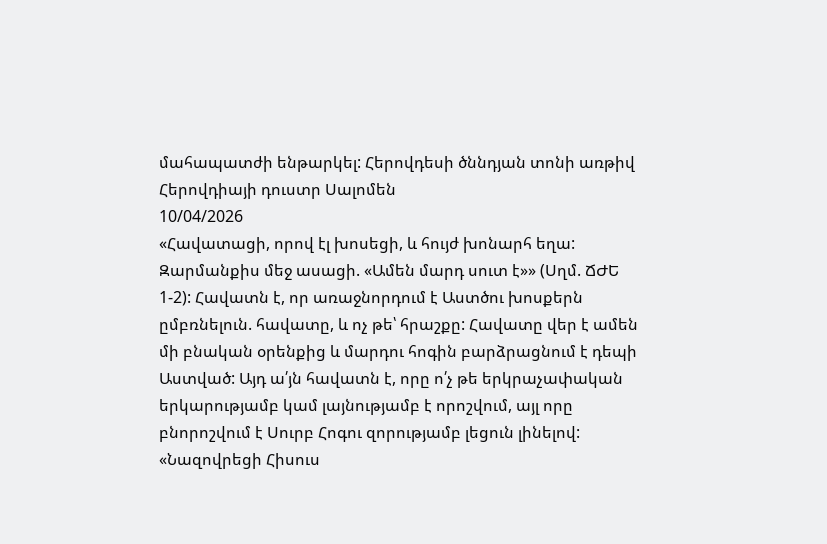մահապատժի ենթարկել: Հերովդեսի ծննդյան տոնի առթիվ Հերովդիայի դուստր Սալոմեն
10/04/2026
«Հավատացի, որով էլ խոսեցի, և հույժ խոնարհ եղա: Զարմանքիս մեջ ասացի. «Ամեն մարդ սուտ է»» (Սղմ. ՃԺԵ 1-2): Հավատն է, որ առաջնորդում է Աստծու խոսքերն ըմբռնելուն. հավատը, և ոչ թե՝ հրաշքը: Հավատը վեր է ամեն մի բնական օրենքից և մարդու հոգին բարձրացնում է դեպի Աստված: Այդ ա՛յն հավատն է, որը ո՛չ թե երկրաչափական երկարությամբ կամ լայնությամբ է որոշվում, այլ որը բնորոշվում է Սուրբ Հոգու զորությամբ լեցուն լինելով: «Նազովրեցի Հիսուս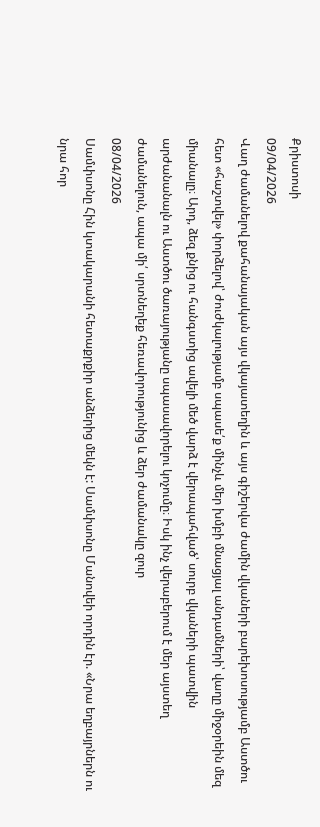Քրիստոսի
09/04/2026
Վաղ ժամանելով քահանայական այս վկայատեղին և այս գիշերվա ժամին վկաների բարեխոսությամբ Աստծու հետ «հաշտվել» փորձելով՝ ժուժկալությամբ սպասե՛ք մինչև մեր խմբի մնացյալ անդամների՝ վաղը միջօրեին մեզ միանալը։ Արդ, ձեզ քնից ու հանգստից ավելի մեծ վարձ է վերապահված՝ սուրբ վկաների պատվին արժանանալն ու Աստծու ծառայությանը սպասավորելու կոչումը։ Իսկ ինչ վերաբերում է մեր այստեղ ժամանելուն, ապա մի՛ սրտնեղեք հեռավորությունից և ձեր ժամանակը զուր
08/04/2026
Սամփսոնը Հին կտակարանի հետաքրքիր անձերից մեկն է: Սամփսոնը Մանովեի որդին էր. «Նրա եղբայրներն ու նրա հոր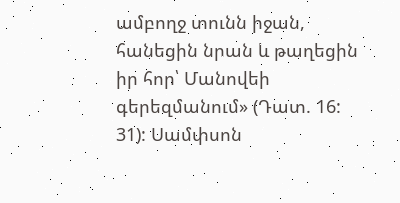ամբողջ տունն իջան, հանեցին նրան և թաղեցին իր հոր՝ Մանովեի գերեզմանում» (Դատ. 16: 31): Սամփսոն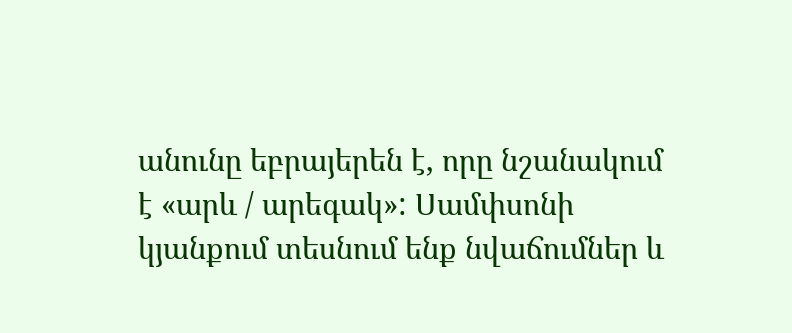անունը եբրայերեն է, որը նշանակում է «արև / արեգակ»: Սամփսոնի կյանքում տեսնում ենք նվաճումներ և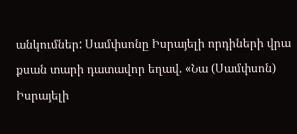անկումներ: Սամփսոնը Իսրայելի որդիների վրա քսան տարի դատավոր եղավ. «Նա (Սամփսոն) Իսրայելի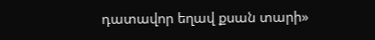դատավոր եղավ քսան տարի»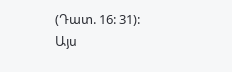(Դատ. 16: 31): Այս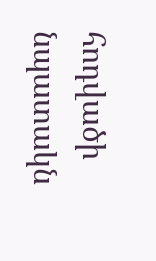հոդվածի նպատակն